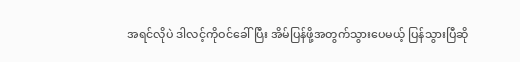အရင်လိုပဲ ဒါလင့်ကိုဝင်ခေါ်ပြီး အိမ်ပြန်ဖို့အတွက်သွားပေမယ့် ပြန်သွားပြီဆို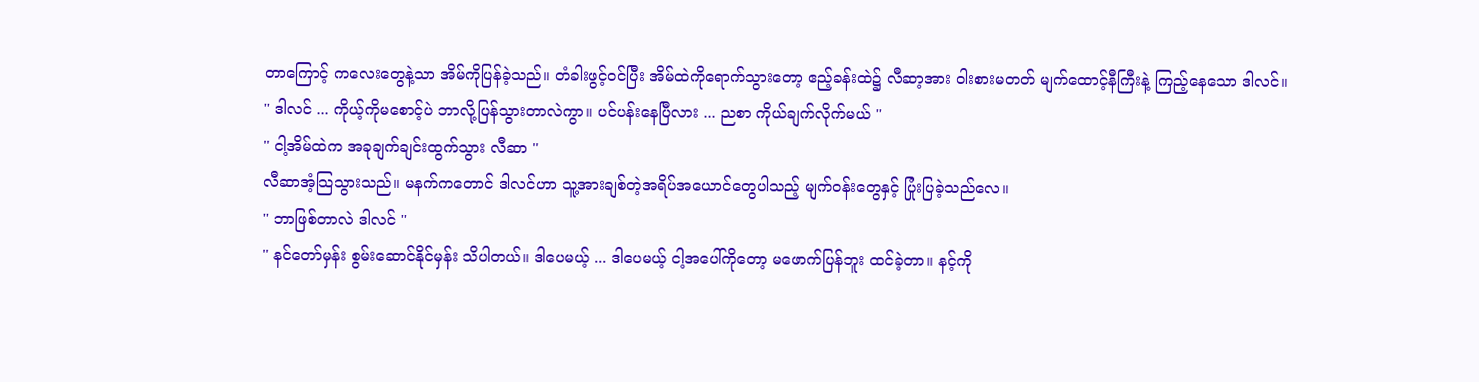တာကြောင့် ကလေးတွေနဲ့သာ အိမ်ကိုပြန်ခဲ့သည်။ တံခါးဖွင့်ဝင်ပြီး အိမ်ထဲကိုရောက်သွားတော့ ဧည့်ခန်းထဲ၌ လီဆာ့အား ဝါးစားမတတ် မျက်ထောင့်နီကြီးနဲ့ ကြည့်နေသော ဒါလင်။
'' ဒါလင် ... ကိုယ့်ကိုမစောင့်ပဲ ဘာလို့ပြန်သွားတာလဲကွာ။ ပင်ပန်းနေပြီလား ... ညစာ ကိုယ်ချက်လိုက်မယ် ''
'' ငါ့အိမ်ထဲက အခုချက်ချင်းထွက်သွား လီဆာ ''
လီဆာအံ့သြသွားသည်။ မနက်ကတောင် ဒါလင်ဟာ သူ့အားချစ်တဲ့အရိပ်အယောင်တွေပါသည့် မျက်ဝန်းတွေနှင့် ပြုံးပြခဲ့သည်လေ။
'' ဘာဖြစ်တာလဲ ဒါလင် ''
'' နင်တော်မှန်း စွမ်းဆောင်နိုင်မှန်း သိပါတယ်။ ဒါပေမယ့် ... ဒါပေမယ့် ငါ့အပေါ်ကိုတော့ မဖောက်ပြန်ဘူး ထင်ခဲ့တာ။ နင့်ကို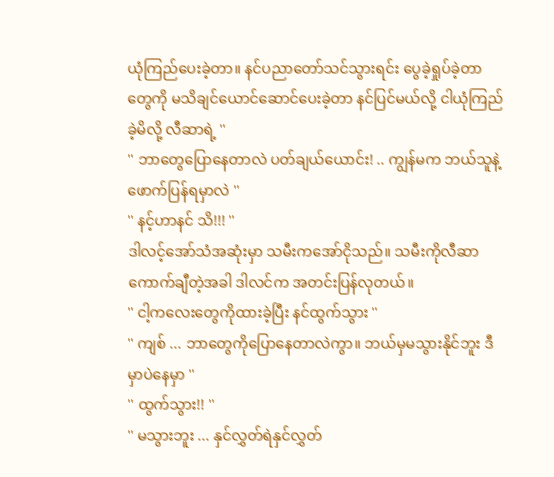ယုံကြည်ပေးခဲ့တာ။ နင်ပညာတော်သင်သွားရင်း ပွေခဲ့ရှုပ်ခဲ့တာတွေကို မသိချင်ယောင်ဆောင်ပေးခဲ့တာ နင်ပြင်မယ်လို့ ငါယုံကြည်ခဲ့မိလို့ လီဆာရဲ့ ''
'' ဘာတွေပြောနေတာလဲ ပတ်ချယ်ယောင်း! .. ကျွန်မက ဘယ်သူနဲ့ဖောက်ပြန်ရမှာလဲ ''
'' နင့်ဟာနင် သိ!!! ''
ဒါလင့်အော်သံအဆုံးမှာ သမီးကအော်ငိုသည်။ သမီးကိုလီဆာကောက်ချီတဲ့အခါ ဒါလင်က အတင်းပြန်လုတယ်။
'' ငါ့ကလေးတွေကိုထားခဲ့ပြီး နင်ထွက်သွား ''
'' ကျစ် ... ဘာတွေကိုပြောနေတာလဲကွာ။ ဘယ်မှမသွားနိုင်ဘူး ဒီမှာပဲနေမှာ ''
'' ထွက်သွား!! ''
'' မသွားဘူး ... နှင်လွှတ်ရဲနှင်လွှတ်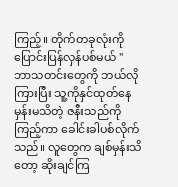ကြည့်။ တိုက်တခုလုံးကို ပြောင်းပြန်လှန်ပစ်မယ် ''
ဘာသတင်းတွေကို ဘယ်လိုကြားပြီး သူ့ကိုနှင်ထုတ်နေမှန်းမသိတဲ့ ဇနီးသည်ကိုကြည့်ကာ ခေါင်းခါပစ်လိုက်သည်။ လူတွေက ချစ်မှန်းသိတော့ ဆိုးချင်ကြ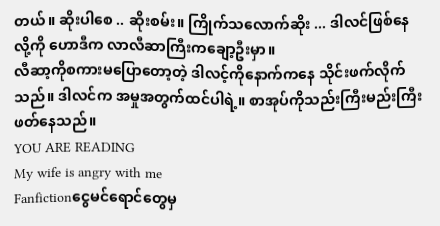တယ်။ ဆိုးပါစေ .. ဆိုးစမ်း။ ကြိုက်သလောက်ဆိုး ... ဒါလင်ဖြစ်နေလို့ကို ဟောဒီက လာလီဆာကြီးကချော့ဦးမှာ။
လီဆာ့ကိုစကားမပြောတော့တဲ့ ဒါလင့်ကိုနောက်ကနေ သိုင်းဖက်လိုက်သည်။ ဒါလင်က အမှုအတွက်ထင်ပါရဲ့။ စာအုပ်ကိုသည်းကြီးမည်းကြီးဖတ်နေသည်။
YOU ARE READING
My wife is angry with me
Fanfictionငွေမင်ရောင်တွေမှ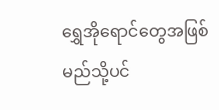ရွှေအိုရောင်တွေအဖြစ် မည်သို့ပင်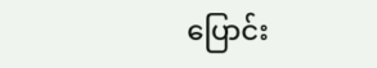ပြောင်း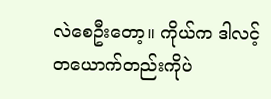လဲစေဦးတော့။ ကိုယ်က ဒါလင့်တယောက်တည်းကိုပဲ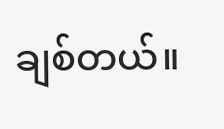ချစ်တယ်။